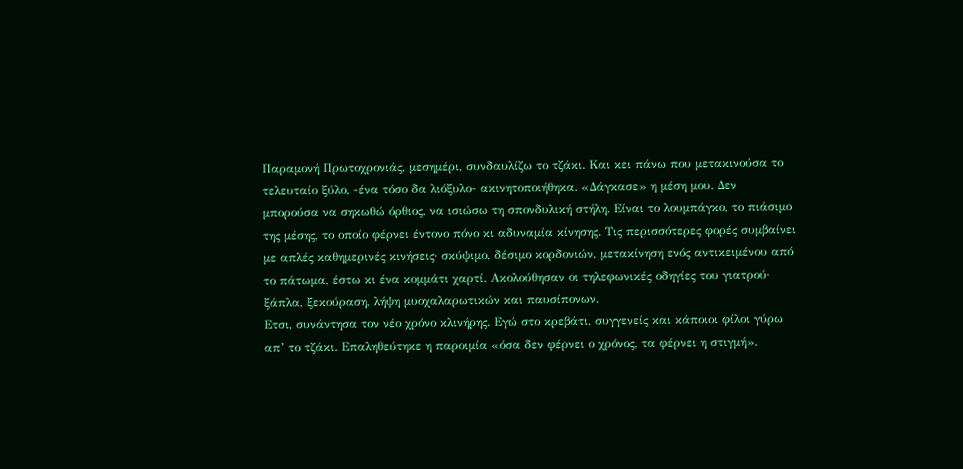Παραμονή Πρωτοχρονιάς, μεσημέρι, συνδαυλίζω το τζάκι. Και κει πάνω που μετακινούσα το τελευταίο ξύλο, -ένα τόσο δα λιόξυλο- ακινητοποιήθηκα. «Δάγκασε» η μέση μου. Δεν μπορούσα να σηκωθώ όρθιος, να ισιώσω τη σπονδυλική στήλη. Είναι το λουμπάγκο, το πιάσιμο της μέσης, το οποίο φέρνει έντονο πόνο κι αδυναμία κίνησης. Τις περισσότερες φορές συμβαίνει με απλές καθημερινές κινήσεις· σκύψιμο, δέσιμο κορδονιών, μετακίνηση ενός αντικειμένου από το πάτωμα, έστω κι ένα κομμάτι χαρτί. Ακολούθησαν οι τηλεφωνικές οδηγίες του γιατρού· ξάπλα, ξεκούραση, λήψη μυοχαλαρωτικών και παυσίπονων.
Ετσι, συνάντησα τον νέο χρόνο κλινήρης. Εγώ στο κρεβάτι, συγγενείς και κάποιοι φίλοι γύρω απ’ το τζάκι. Επαληθεύτηκε η παροιμία «όσα δεν φέρνει ο χρόνος, τα φέρνει η στιγμή».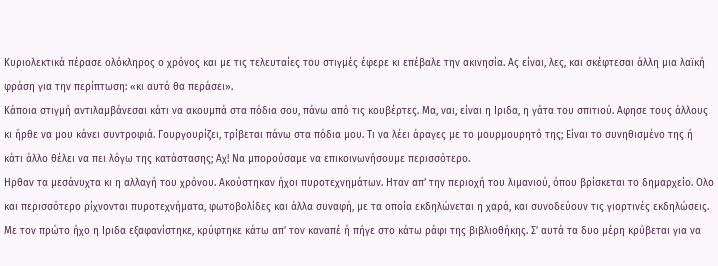Κυριολεκτικά πέρασε ολόκληρος ο χρόνος και με τις τελευταίες του στιγμές έφερε κι επέβαλε την ακινησία. Ας είναι, λες, και σκέφτεσαι άλλη μια λαϊκή φράση για την περίπτωση: «κι αυτό θα περάσει».
Κάποια στιγμή αντιλαμβάνεσαι κάτι να ακουμπά στα πόδια σου, πάνω από τις κουβέρτες. Μα, ναι, είναι η Ιριδα, η γάτα του σπιτιού. Αφησε τους άλλους κι ήρθε να μου κάνει συντροφιά. Γουργουρίζει, τρίβεται πάνω στα πόδια μου. Τι να λέει άραγες με το μουρμουρητό της; Είναι το συνηθισμένο της ή κάτι άλλο θέλει να πει λόγω της κατάστασης; Αχ! Να μπορούσαμε να επικοινωνήσουμε περισσότερο.
Ηρθαν τα μεσάνυχτα κι η αλλαγή του χρόνου. Ακούστηκαν ήχοι πυροτεχνημάτων. Ηταν απ’ την περιοχή του λιμανιού, όπου βρίσκεται το δημαρχείο. Ολο και περισσότερο ρίχνονται πυροτεχνήματα, φωτοβολίδες και άλλα συναφή, με τα οποία εκδηλώνεται η χαρά, και συνοδεύουν τις γιορτινές εκδηλώσεις. Με τον πρώτο ήχο η Ιριδα εξαφανίστηκε, κρύφτηκε κάτω απ’ τον καναπέ ή πήγε στο κάτω ράφι της βιβλιοθήκης. Σ’ αυτά τα δυο μέρη κρύβεται για να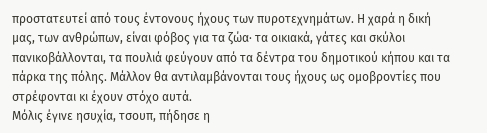προστατευτεί από τους έντονους ήχους των πυροτεχνημάτων. Η χαρά η δική μας, των ανθρώπων, είναι φόβος για τα ζώα· τα οικιακά, γάτες και σκύλοι πανικοβάλλονται, τα πουλιά φεύγουν από τα δέντρα του δημοτικού κήπου και τα πάρκα της πόλης. Μάλλον θα αντιλαμβάνονται τους ήχους ως ομοβροντίες που στρέφονται κι έχουν στόχο αυτά.
Μόλις έγινε ησυχία, τσουπ, πήδησε η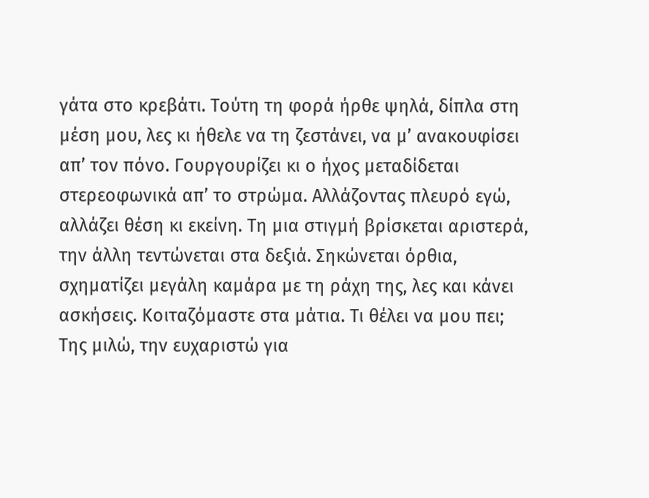γάτα στο κρεβάτι. Τούτη τη φορά ήρθε ψηλά, δίπλα στη μέση μου, λες κι ήθελε να τη ζεστάνει, να μ’ ανακουφίσει απ’ τον πόνο. Γουργουρίζει κι ο ήχος μεταδίδεται στερεοφωνικά απ’ το στρώμα. Αλλάζοντας πλευρό εγώ, αλλάζει θέση κι εκείνη. Τη μια στιγμή βρίσκεται αριστερά, την άλλη τεντώνεται στα δεξιά. Σηκώνεται όρθια, σχηματίζει μεγάλη καμάρα με τη ράχη της, λες και κάνει ασκήσεις. Κοιταζόμαστε στα μάτια. Τι θέλει να μου πει; Της μιλώ, την ευχαριστώ για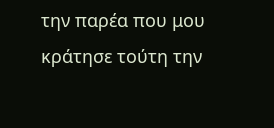την παρέα που μου κράτησε τούτη την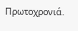Πρωτοχρονιά.